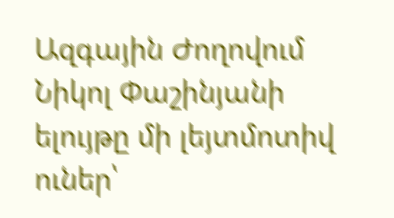Ազգային Ժողովում
Նիկոլ Փաշինյանի ելույթը մի լեյտմոտիվ ուներ՝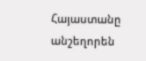Հայաստանը անշեղորեն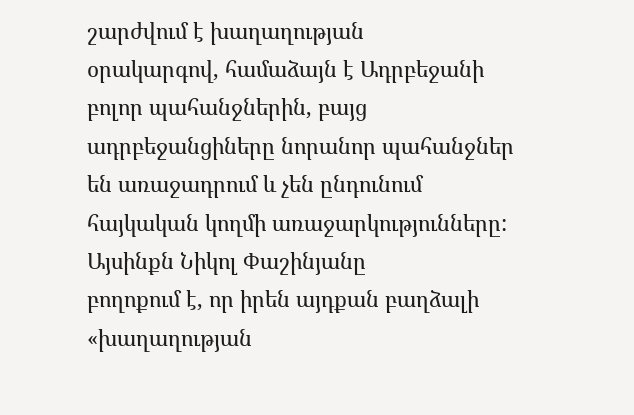շարժվում է խաղաղության
օրակարգով, համաձայն է Ադրբեջանի բոլոր պահանջներին, բայց ադրբեջանցիները նորանոր պահանջներ
են առաջադրում և չեն ընդունում հայկական կողմի առաջարկությունները: Այսինքն Նիկոլ Փաշինյանը
բողոքում է, որ իրեն այդքան բաղձալի «խաղաղության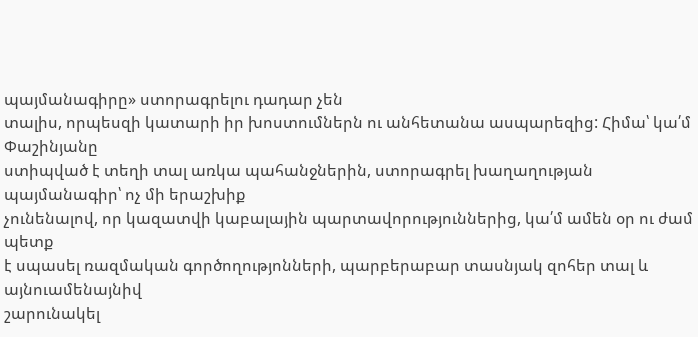պայմանագիրը» ստորագրելու դադար չեն
տալիս, որպեսզի կատարի իր խոստումներն ու անհետանա ասպարեզից: Հիմա՝ կա՛մ Փաշինյանը
ստիպված է տեղի տալ առկա պահանջներին, ստորագրել խաղաղության պայմանագիր՝ ոչ մի երաշխիք
չունենալով, որ կազատվի կաբալային պարտավորություններից, կա՛մ ամեն օր ու ժամ պետք
է սպասել ռազմական գործողությոնների, պարբերաբար տասնյակ զոհեր տալ և այնուամենայնիվ
շարունակել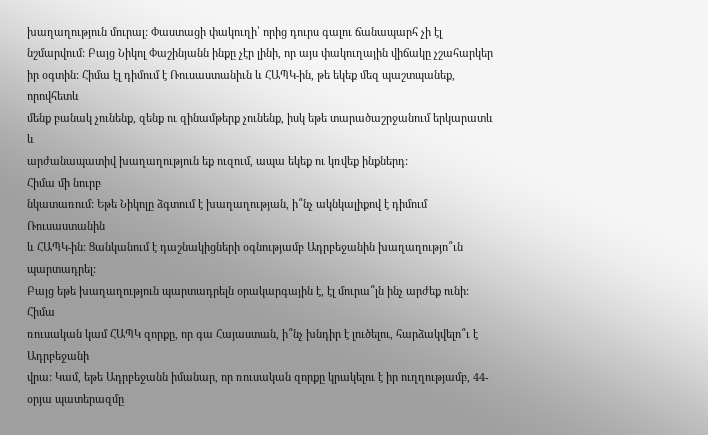խաղաղություն մուրալ: Փաստացի փակուղի՝ որից դուրս գալու ճանապարհ չի էլ
նշմարվում: Բայց Նիկոլ Փաշինյանն ինքը չէր լինի, որ այս փակուղային վիճակը չշահարկեր
իր օգտին: Հիմա էլ դիմում է Ռուսաստանիւն և ՀԱՊԿ-ին, թե եկեք մեզ պաշտպանեք, որովհետև
մենք բանակ չունենք, զենք ու զինամթերք չունենք, իսկ եթե տարածաշրջանում երկարատև և
արժանապատիվ խաղաղություն եք ուզում, ապա եկեք ու կռվեք ինքներդ:
Հիմա մի նուրբ
նկատառում: Եթե Նիկոլը ձգտում է խաղաղության, ի՞նչ ակնկալիքով է դիմում Ռուսաստանին
և ՀԱՊԿ-ին: Ցանկանում է դաշնակիցների օգնությամբ Ադրբեջանին խաղաղությո՞ւն պարտադրել:
Բայց եթե խաղաղություն պարտադրելն օրակարգային է, էլ մուրա՞լն ինչ արժեք ունի: Հիմա
ռուսական կամ ՀԱՊԿ զորքը, որ գա Հայաստան, ի՞նչ խնդիր է լուծելու, հարձակվելո՞ւ է Ադրբեջանի
վրա: Կամ, եթե Ադրբեջանն իմանար, որ ռուսական զորքը կրակելու է իր ուղղությամբ, 44-օրյա պատերազմը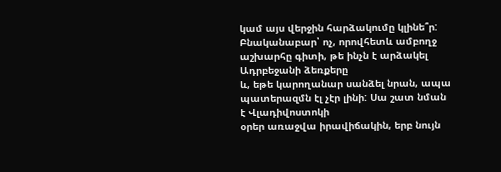կամ այս վերջին հարձակումը կլինե՞ր:
Բնականաբար՝ ոչ, որովհետև ամբողջ աշխարհը գիտի, թե ինչն է արձակել Ադրբեջանի ձեռքերը
և, եթե կարողանար սանձել նրան, ապա պատերազմն էլ չէր լինի: Սա շատ նման է Վլադիվոստոկի
օրեր առաջվա իրավիճակին, երբ նույն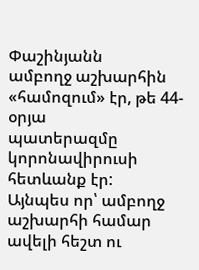Փաշինյանն
ամբողջ աշխարհին «համոզում» էր, թե 44-օրյա
պատերազմը կորոնավիրուսի հետևանք էր:
Այնպես որ՝ ամբողջ
աշխարհի համար ավելի հեշտ ու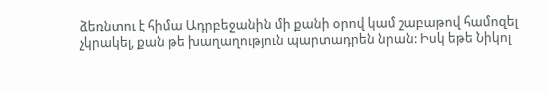ձեռնտու է հիմա Ադրբեջանին մի քանի օրով կամ շաբաթով համոզել
չկրակել, քան թե խաղաղություն պարտադրեն նրան: Իսկ եթե Նիկոլ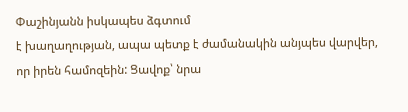Փաշինյանն իսկապես ձգտում
է խաղաղության, ապա պետք է ժամանակին անյպես վարվեր, որ իրեն համոզեին: Ցավոք՝ նրա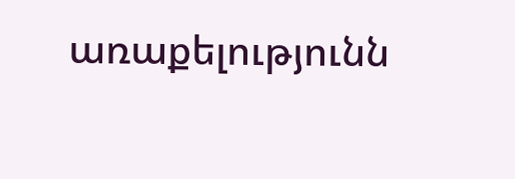առաքելությունն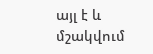այլ է և մշակվում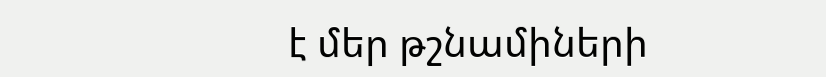է մեր թշնամիների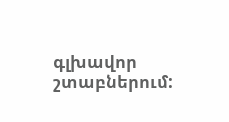գլխավոր շտաբներում: